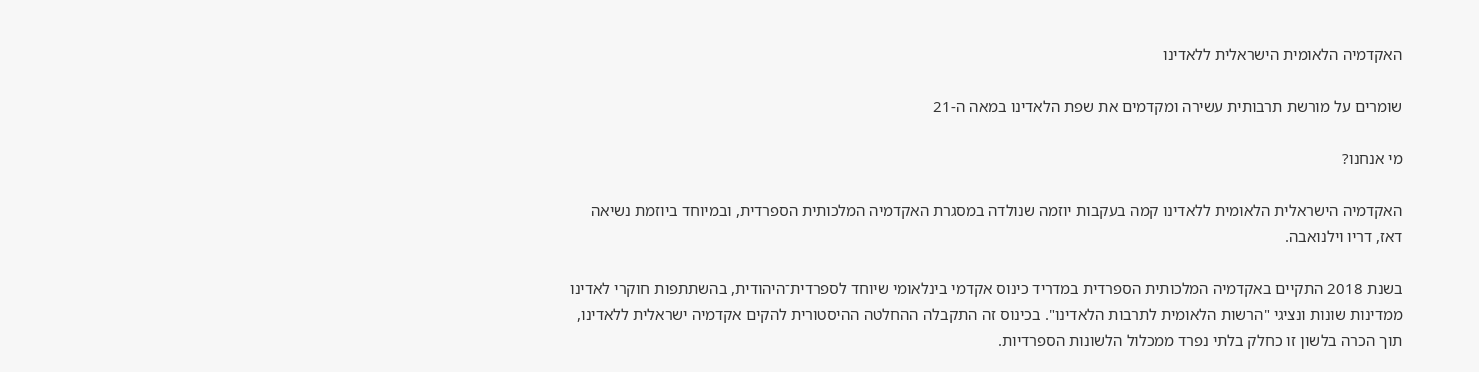האקדמיה הלאומית הישראלית ללאדינו

שומרים על מורשת תרבותית עשירה ומקדמים את שפת הלאדינו במאה ה-21

מי אנחנו?

האקדמיה הישראלית הלאומית ללאדינו קמה בעקבות יוזמה שנולדה במסגרת האקדמיה המלכותית הספרדית, ובמיוחד ביוזמת נשיאה דאז, דריו וילנואבה.

בשנת 2018 התקיים באקדמיה המלכותית הספרדית במדריד כינוס אקדמי בינלאומי שיוחד לספרדית־היהודית, בהשתתפות חוקרי לאדינו ממדינות שונות ונציגי "הרשות הלאומית לתרבות הלאדינו". בכינוס זה התקבלה ההחלטה ההיסטורית להקים אקדמיה ישראלית ללאדינו, תוך הכרה בלשון זו כחלק בלתי נפרד ממכלול הלשונות הספרדיות.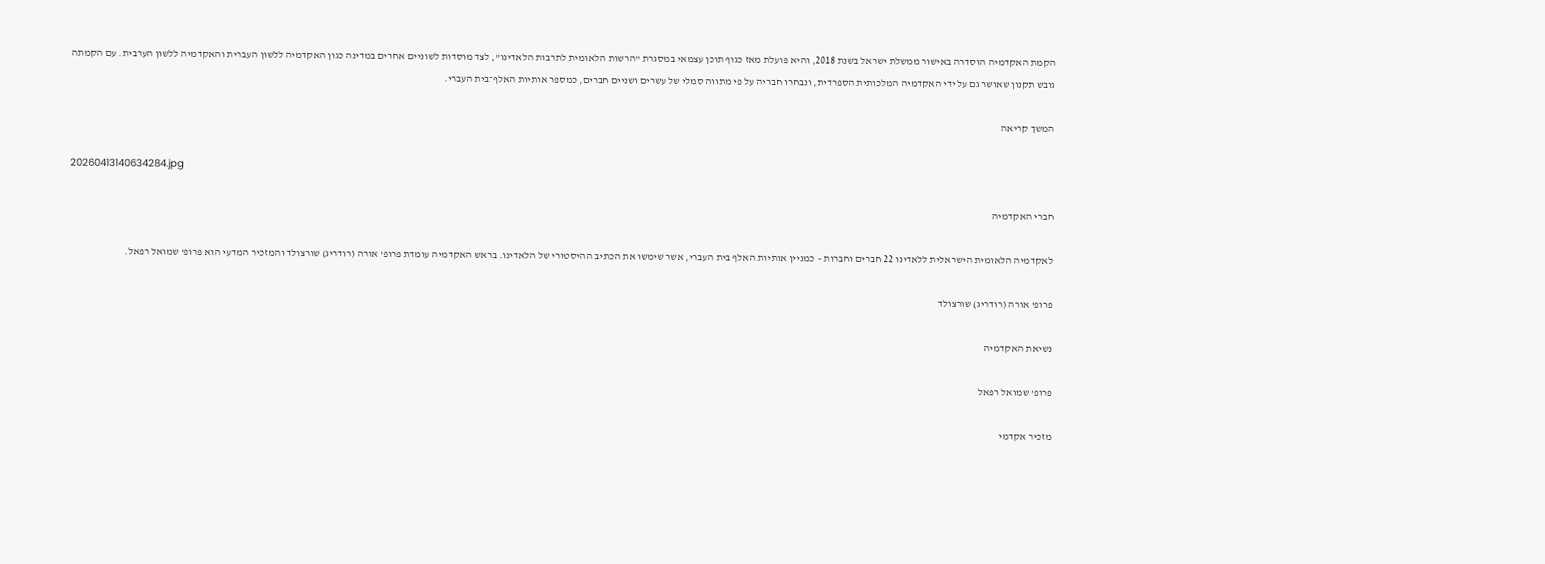הקמת האקדמיה הוסדרה באישור ממשלת ישראל בשנת 2018, והיא פועלת מאז כגוף תוכן עצמאי במסגרת "הרשות הלאומית לתרבות הלאדינו", לצד מוסדות לשוניים אחרים במדינה כגון האקדמיה ללשון העברית והאקדמיה ללשון הערבית. עם הקמתה גובש תקנון שאושר גם על ידי האקדמיה המלכותית הספרדית, ונבחרו חבריה על פי מתווה סמלי של עשרים ושניים חברים, כמספר אותיות האלף־בית העברי.

המשך קריאה

20260413140634284.jpg

חברי האקדמיה

לאקדמיה הלאומית הישראלית ללאדינו 22 חברים וחברות – כמניין אותיות האלף בית העברי, אשר שימשו את הכתיב ההיסטורי של הלאדינו. בראש האקדמיה עומדת פרופ' אורה (רודריג) שורצולד והמזכיר המדעי הוא פרופ' שמואל רפאל.

פרופ' אורה (רודריג) שורצולד

נשיאת האקדמיה

פרופ' שמואל רפאל

מזכיר אקדמי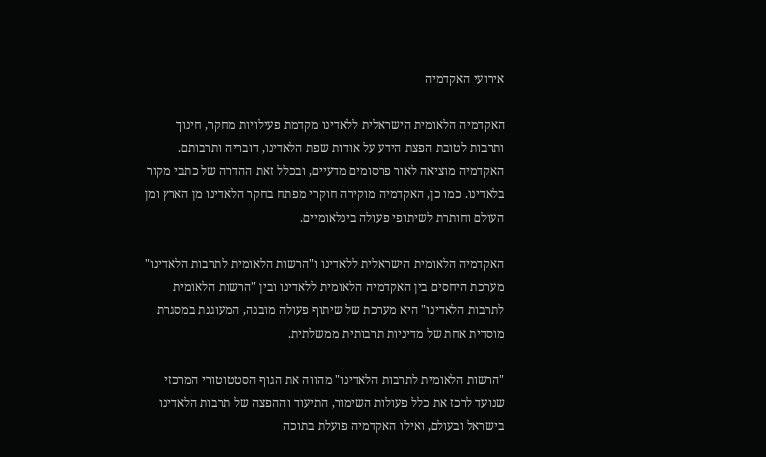אירועי האקדמיה

האקדמיה הלאומית הישראלית ללאדינו מקדמת פעילויות מחקר, חינוך ותרבות לטובת הפצת הידע על אודות שפת הלאדינו, דובריה ותרבותם. האקדמיה מוציאה לאור פרסומים מדעיים, ובכלל זאת ההדרה של כתבי מקור בלאדינו. כמו כן, האקדמיה מוקירה חוקרי מפתח בחקר הלאדינו מן הארץ ומן העולם וחותרת לשיתופי פעולה בינלאומיים.

האקדמיה הלאומית הישראלית ללאדינו ו"הרשות הלאומית לתרבות הלאדינו"
מערכת היחסים בין האקדמיה הלאומית ללאדינו ובין "הרשות הלאומית לתרבות הלאדינו" היא מערכת של שיתוף פעולה מובנה, המעוגנת במסגרת מוסדית אחת של מדיניות תרבותית ממשלתית.

"הרשות הלאומית לתרבות הלאדינו" מהווה את הגוף הסטטוטורי המרכזי שנועד לרכז את כלל פעולות השימור, התיעוד וההפצה של תרבות הלאדינו בישראל ובעולם, ואילו האקדמיה פועלת בתוכה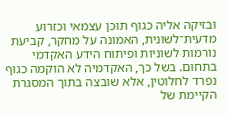ובזיקה אליה כגוף תוכן עצמאי וכזרוע מדעית־לשונית, האמונה על מחקר, קביעת נורמות לשוניות ופיתוח הידע האקדמי בתחום. בשל כך, האקדמיה לא הוקמה כגוף נפרד לחלוטין, אלא שובצה בתוך המסגרת הקיימת של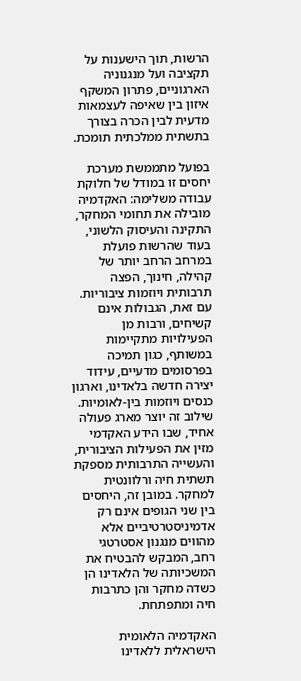הרשות, תוך הישענות על תקציבה ועל מנגנוניה הארגוניים, פתרון המשקף איזון בין שאיפה לעצמאות מדעית לבין הכרה בצורך בתשתית ממלכתית תומכת.

בפועל מתממשת מערכת יחסים זו במודל של חלוקת עבודה משלימה: האקדמיה מובילה את תחומי המחקר, התקינה והעיסוק הלשוני, בעוד שהרשות פועלת במרחב הרחב יותר של קהילה, חינוך, הפצה תרבותית ויוזמות ציבוריות. עם זאת, הגבולות אינם קשיחים, ורבות מן הפעילויות מתקיימות במשותף, כגון תמיכה בפרסומים מדעיים, עידוד יצירה חדשה בלאדינו, וארגון כנסים ויוזמות בין-לאומיות. שילוב זה יוצר מארג פעולה אחיד, שבו הידע האקדמי מזין את הפעילות הציבורית, והעשייה התרבותית מספקת תשתית חיה ורלוונטית למחקר. במובן זה, היחסים בין שני הגופים אינם רק אדמיניסטרטיביים אלא מהווים מנגנון אסטרטגי רחב, המבקש להבטיח את המשכיותה של הלאדינו הן כשדה מחקר והן כתרבות חיה ומתפתחת.

האקדמיה הלאומית הישראלית ללאדינו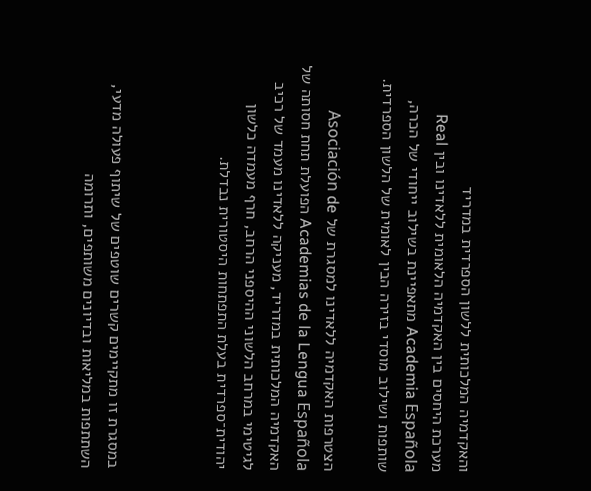והאקדמיה המלכותית ללשון הספרדית במדריד
מערכת היחסים בין האקדמיה הלאומית ללאדינו ובין Real Academia Española מתאפיינת בשילוב ייחודי של הכרה, שותפות ושילוב מוסדי בזירה הבין לאומית של הלשון הספרדית.

הצטרפות האקדמיה ללאדינו למסגרת של Asociación de Academias de la Lengua Española הפועלת תחת חסותה של האקדמיה המלכותית במדריד, מעניקה ללאדינו מעמד של רכיב לגיטימי במרחב הלשוני ההיספני הרחב, חרף מעמדה כלשון יהודית־ספרדית בעלת התפתחות היסטורית נבדלת.



במסגרת זו מתקיימים קשרים שוטפים של שיתוף פעולה מדעי, השתתפות במליאות ובדיונים משותפים, ותרומה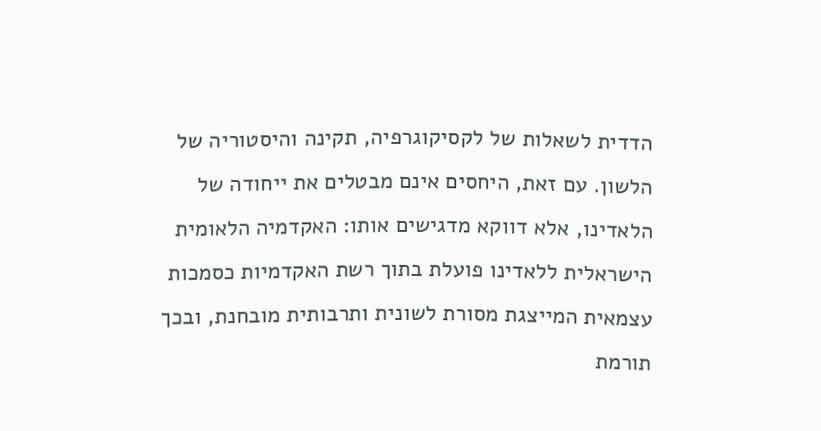הדדית לשאלות של לקסיקוגרפיה, תקינה והיסטוריה של הלשון. עם זאת, היחסים אינם מבטלים את ייחודה של הלאדינו, אלא דווקא מדגישים אותו: האקדמיה הלאומית הישראלית ללאדינו פועלת בתוך רשת האקדמיות כסמכות עצמאית המייצגת מסורת לשונית ותרבותית מובחנת, ובכך תורמת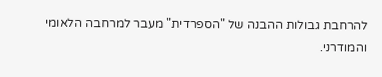להרחבת גבולות ההבנה של "הספרדית" מעבר למרחבה הלאומי והמודרני.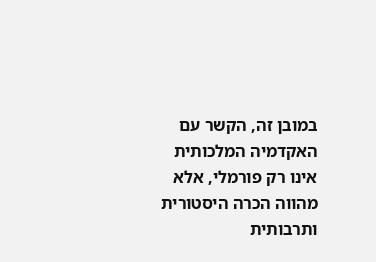במובן זה, הקשר עם האקדמיה המלכותית אינו רק פורמלי, אלא מהווה הכרה היסטורית ותרבותית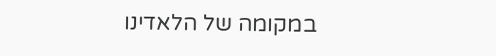במקומה של הלאדינו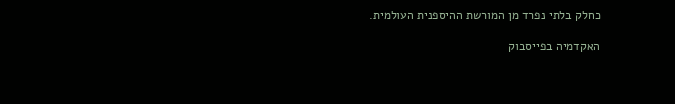כחלק בלתי נפרד מן המורשת ההיספנית העולמית.

האקדמיה בפייסבוק